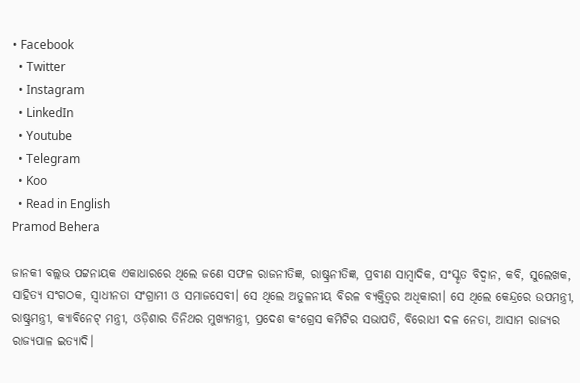• Facebook
  • Twitter
  • Instagram
  • LinkedIn
  • Youtube
  • Telegram
  • Koo
  • Read in English
Pramod Behera

ଜାନକୀ ବଲ୍ଲଭ ପଟ୍ଟନାୟକ ଏକାଧାରରେ ଥିଲେ ଜଣେ ସଫଳ ରାଜନୀତିଜ୍ଞ, ରାଷ୍ଟ୍ରନୀତିଜ୍ଞ, ପ୍ରବୀଣ ସାମ୍ବାଦିକ, ସଂସ୍କୃତ ବିଦ୍ୱାନ, କବି, ସୁଲେଖକ, ସାହିତ୍ୟ ସଂଗଠକ, ସ୍ୱାଧୀନତା ସଂଗ୍ରାମୀ ଓ ସମାଜସେବୀ। ସେ ଥିଲେ ଅତୁଳନୀୟ ବିରଳ ବ୍ୟକ୍ତିତ୍ୱର ଅଧିକାରୀ। ସେ ଥିଲେ କେନ୍ଦ୍ରରେ ଉପମନ୍ତ୍ରୀ, ରାଷ୍ଟ୍ରମନ୍ତ୍ରୀ, କ୍ୟାବିନେଟ୍ ମନ୍ତ୍ରୀ, ଓଡ଼ିଶାର ତିନିଥର ମୁଖ୍ୟମନ୍ତ୍ରୀ, ପ୍ରଦେଶ କଂଗ୍ରେସ କମିଟିର ସଭାପତି, ବିରୋଧୀ ଦଳ ନେତା, ଆସାମ ରାଜ୍ୟର ରାଜ୍ୟପାଳ ଇତ୍ୟାଦି।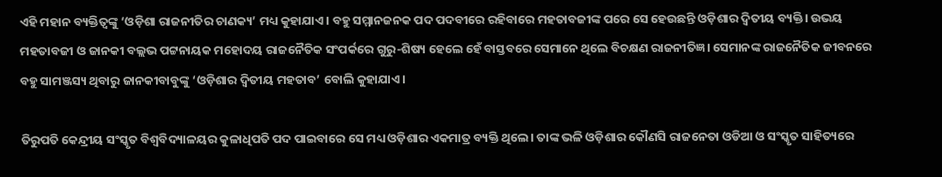ଏହି ମହାନ ବ୍ୟକ୍ତିତ୍ୱଙ୍କୁ ‘ଓଡ଼ିଶା ରାଜନୀତିର ଚାଣକ୍ୟ’ ମଧ୍ୟ କୁହାଯାଏ। ବହୁ ସମ୍ମାନଜନକ ପଦ ପଦବୀରେ ରହିବାରେ ମହତାବଜୀଙ୍କ ପରେ ସେ ହେଉଛନ୍ତି ଓଡ଼ିଶାର ଦ୍ୱିତୀୟ ବ୍ୟକ୍ତି। ଉଭୟ ମହତାବଜୀ ଓ ଜାନକୀ ବଲ୍ଲଭ ପଟ୍ଟନାୟକ ମହୋଦୟ ରାଜନୈତିକ ସଂପର୍କରେ ଗୁରୁ-ଶିଷ୍ୟ ହେଲେ ହେଁ ବାସ୍ତବରେ ସେମାନେ ଥିଲେ ବିଚକ୍ଷଣ ରାଜନୀତିଜ୍ଞ। ସେମାନଙ୍କ ରାଜନୈତିକ ଜୀବନରେ ବହୁ ସାମଞ୍ଜସ୍ୟ ଥିବାରୁ ଜାନକୀବାବୁଙ୍କୁ ‘ଓଡ଼ିଶାର ଦ୍ୱିତୀୟ ମହତାବ’ ବୋଲି କୁହାଯାଏ।

ତିରୁପତି କେନ୍ଦ୍ରୀୟ ସଂସ୍କୃତ ବିଶ୍ୱବିଦ୍ୟାଳୟର କୁଳାଧିପତି ପଦ ପାଇବାରେ ସେ ମଧ୍ୟ ଓଡ଼ିଶାର ଏକମାତ୍ର ବ୍ୟକ୍ତି ଥିଲେ। ତାଙ୍କ ଭଳି ଓଡ଼ିଶାର କୌଣସି ରାଜନେତା ଓଡିଆ ଓ ସଂସ୍କୃତ ସାହିତ୍ୟରେ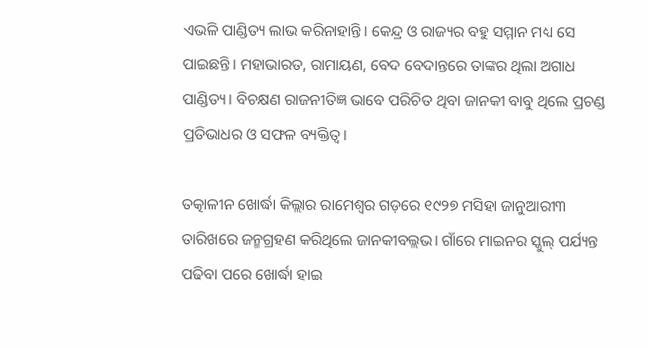ଏଭଳି ପାଣ୍ଡିତ୍ୟ ଲାଭ କରିନାହାନ୍ତି। କେନ୍ଦ୍ର ଓ ରାଜ୍ୟର ବହୁ ସମ୍ମାନ ମଧ୍ୟ ସେ ପାଇଛନ୍ତି। ମହାଭାରତ, ରାମାୟଣ, ବେଦ ବେଦାନ୍ତରେ ତାଙ୍କର ଥିଲା ଅଗାଧ ପାଣ୍ଡିତ୍ୟ। ବିଚକ୍ଷଣ ରାଜନୀତିଜ୍ଞ ଭାବେ ପରିଚିତ ଥିବା ଜାନକୀ ବାବୁ ଥିଲେ ପ୍ରଚଣ୍ଡ ପ୍ରତିଭାଧର ଓ ସଫଳ ବ୍ୟକ୍ତିତ୍ୱ।

ତତ୍କାଳୀନ ଖୋର୍ଦ୍ଧା କିଲ୍ଲାର ରାମେଶ୍ୱର ଗଡ଼ରେ ୧୯୨୭ ମସିହା ଜାନୁଆରୀ୩ ତାରିଖରେ ଜନ୍ମଗ୍ରହଣ କରିଥିଲେ ଜାନକୀବଲ୍ଲଭ। ଗାଁରେ ମାଇନର ସ୍କୁଲ୍‌ ପର୍ଯ୍ୟନ୍ତ ପଢିବା ପରେ ଖୋର୍ଦ୍ଧା ହାଇ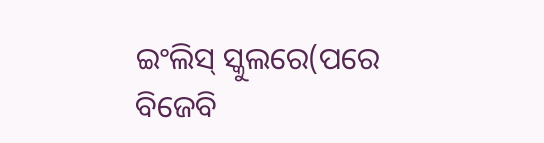ଇଂଲିସ୍‌ ସ୍କୁଲରେ(ପରେ ବିଜେବି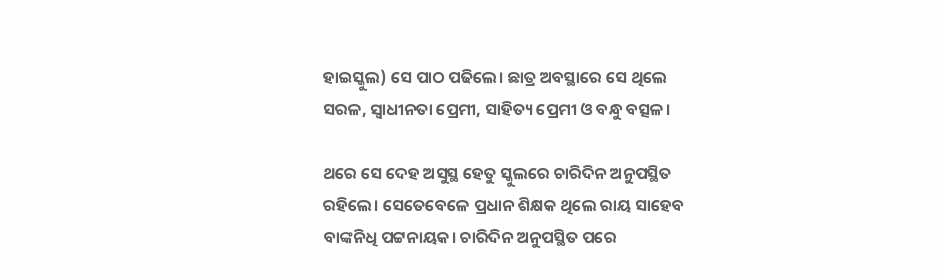ହାଇସ୍କୁଲ) ସେ ପାଠ ପଢିଲେ। ଛାତ୍ର ଅବସ୍ଥାରେ ସେ ଥିଲେ ସରଳ, ସ୍ୱାଧୀନତା ପ୍ରେମୀ, ସାହିତ୍ୟ ପ୍ରେମୀ ଓ ବନ୍ଧୁ ବତ୍ସଳ।

ଥରେ ସେ ଦେହ ଅସୁସ୍ଥ ହେତୁ ସ୍କୁଲରେ ଚାରିଦିନ ଅନୁପସ୍ଥିତ ରହିଲେ। ସେତେବେଳେ ପ୍ରଧାନ ଶିକ୍ଷକ ଥିଲେ ରାୟ ସାହେବ ବାଙ୍କନିଧି ପଟ୍ଟନାୟକ। ଚାରିଦିନ ଅନୁପସ୍ଥିତ ପରେ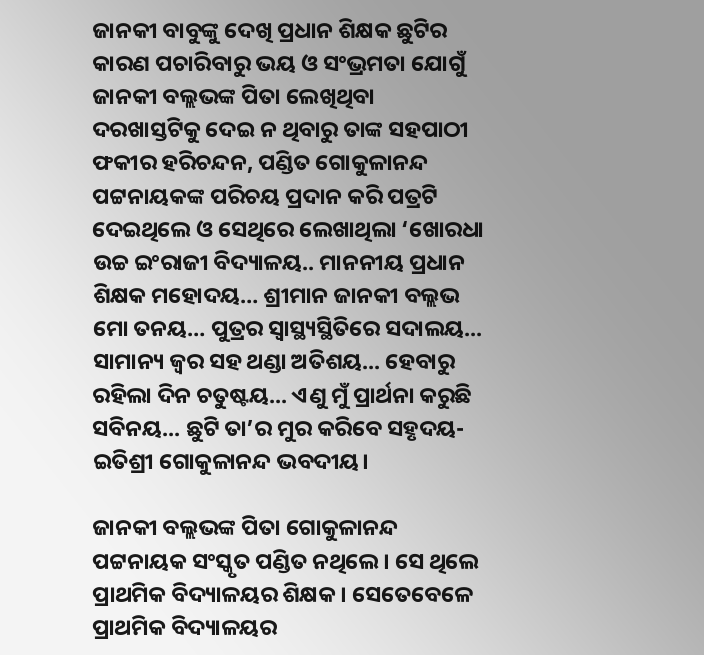ଜାନକୀ ବାବୁଙ୍କୁ ଦେଖି ପ୍ରଧାନ ଶିକ୍ଷକ ଛୁଟିର କାରଣ ପଚାରିବାରୁ ଭୟ ଓ ସଂଭ୍ରମତା ଯୋଗୁଁ ଜାନକୀ ବଲ୍ଲଭଙ୍କ ପିତା ଲେଖିଥିବା ଦରଖାସ୍ତଟିକୁ ଦେଇ ନ ଥିବାରୁ ତାଙ୍କ ସହପାଠୀ ଫକୀର ହରିଚନ୍ଦନ, ପଣ୍ଡିତ ଗୋକୁଳାନନ୍ଦ ପଟ୍ଟନାୟକଙ୍କ ପରିଚୟ ପ୍ରଦାନ କରି ପତ୍ରଟି ଦେଇଥିଲେ ଓ ସେଥିରେ ଲେଖାଥିଲା ‘ଖୋରଧା ଉଚ୍ଚ ଇଂରାଜୀ ବିଦ୍ୟାଳୟ.. ମାନନୀୟ ପ୍ରଧାନ ଶିକ୍ଷକ ମହୋଦୟ… ଶ୍ରୀମାନ ଜାନକୀ ବଲ୍ଲଭ ମୋ ତନୟ… ପୁତ୍ରର ସ୍ୱାସ୍ଥ୍ୟସ୍ଥିତିରେ ସଦାଲୟ... ସାମାନ୍ୟ ଜ୍ୱର ସହ ଥଣ୍ଡା ଅତିଶୟ... ହେବାରୁ ରହିଲା ଦିନ ଚତୁଷ୍ଟୟ... ଏଣୁ ମୁଁ ପ୍ରାର୍ଥନା କରୁଛି ସବିନୟ... ଛୁଟି ତା’ର ମୁର କରିବେ ସହୃଦୟ- ଇତିଶ୍ରୀ ଗୋକୁଳାନନ୍ଦ ଭବଦୀୟ।

ଜାନକୀ ବଲ୍ଲଭଙ୍କ ପିତା ଗୋକୁଳାନନ୍ଦ ପଟ୍ଟନାୟକ ସଂସ୍କୃତ ପଣ୍ଡିତ ନଥିଲେ। ସେ ଥିଲେ ପ୍ରାଥମିକ ବିଦ୍ୟାଳୟର ଶିକ୍ଷକ। ସେତେବେଳେ ପ୍ରାଥମିକ ବିଦ୍ୟାଳୟର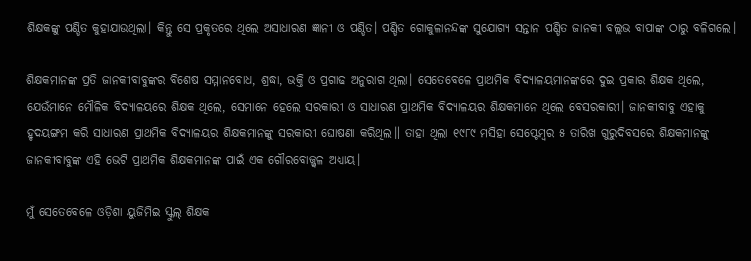ଶିକ୍ଷକଙ୍କୁ ପଣ୍ଡିତ କୁହାଯାଉଥିଲା। କିନ୍ତୁ ସେ ପ୍ରକୃତରେ ଥିଲେ ଅସାଧାରଣ ଜ୍ଞାନୀ ଓ ପଣ୍ଡିତ। ପଣ୍ଡିତ ଗୋକୁଳାନନ୍ଦଙ୍କ ସୁଯୋଗ୍ୟ ସନ୍ତାନ ପଣ୍ଡିତ ଜାନକୀ ବଲ୍ଲଭ ବାପାଙ୍କ ଠାରୁ ବଳିଗଲେ।

ଶିକ୍ଷକମାନଙ୍କ ପ୍ରତି ଜାନକୀବାବୁଙ୍କର ବିଶେଷ ସମ୍ମାନବୋଧ, ଶ୍ରଦ୍ଧା, ଭକ୍ତି ଓ ପ୍ରଗାଢ ଅନୁରାଗ ଥିଲା। ସେତେବେଳେ ପ୍ରାଥମିକ ବିଦ୍ୟାଳୟମାନଙ୍କରେ ଦୁଇ ପ୍ରକାର ଶିକ୍ଷକ ଥିଲେ, ଯେଉଁମାନେ ମୌଳିକ ବିଦ୍ୟାଳୟରେ ଶିକ୍ଷକ ଥିଲେ, ସେମାନେ ହେଲେ ସରକାରୀ ଓ ସାଧାରଣ ପ୍ରାଥମିକ ବିଦ୍ୟାଳୟର ଶିକ୍ଷକମାନେ ଥିଲେ ବେସରକାରୀ। ଜାନକୀବାବୁ ଏହାକୁ ହୃଦୟଙ୍ଗମ କରି ସାଧାରଣ ପ୍ରାଥମିକ ବିଦ୍ୟାଳୟର ଶିକ୍ଷକମାନଙ୍କୁ ସରକାରୀ ଘୋଷଣା କରିଥିଲ॥ ତାହା ଥିଲା ୧୯୮୯ ମସିହା ସେପ୍ଟେମ୍ବର ୫ ତାରିଖ ଗୁରୁଦିବସରେ ଶିକ୍ଷକମାନଙ୍କୁ ଜାନକୀବାବୁଙ୍କ ଏହି ଭେଟି ପ୍ରାଥମିକ ଶିକ୍ଷକମାନଙ୍କ ପାଇଁ ଏକ ଗୌରବୋଜ୍ଜ୍ୱଳ ଅଧ୍ୟାୟ।

ମୁଁ ସେତେବେଳେ ଓଡ଼ିଶା ୟୁଜିମିଇ ସ୍କୁଲ୍‌ ଶିକ୍ଷକ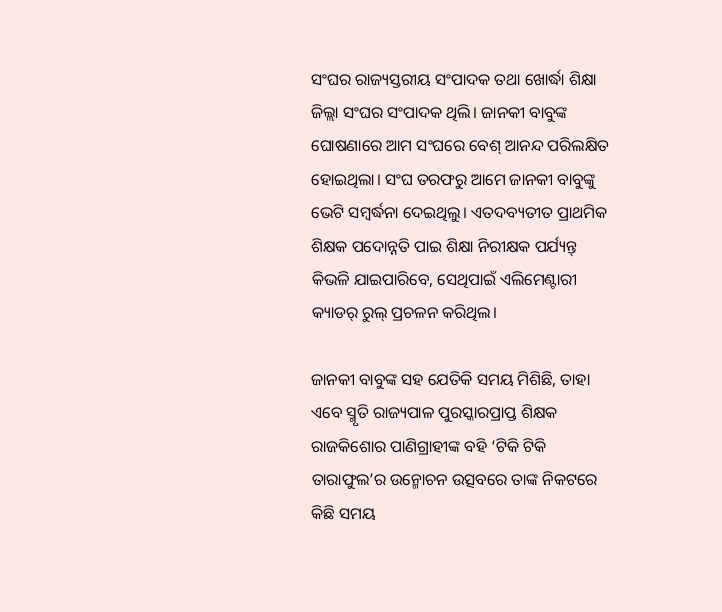ସଂଘର ରାଜ୍ୟସ୍ତରୀୟ ସଂପାଦକ ତଥା ଖୋର୍ଦ୍ଧା ଶିକ୍ଷା ଜିଲ୍ଲା ସଂଘର ସଂପାଦକ ଥିଲି। ଜାନକୀ ବାବୁଙ୍କ ଘୋଷଣାରେ ଆମ ସଂଘରେ ବେଶ୍ ଆନନ୍ଦ ପରିଲକ୍ଷିତ ହୋଇଥିଲା। ସଂଘ ତରଫରୁ ଆମେ ଜାନକୀ ବାବୁଙ୍କୁ ଭେଟି ସମ୍ବର୍ଦ୍ଧନା ଦେଇଥିଲୁ। ଏତଦବ୍ୟତୀତ ପ୍ରାଥମିକ ଶିକ୍ଷକ ପଦୋନ୍ନତି ପାଇ ଶିକ୍ଷା ନିରୀକ୍ଷକ ପର୍ଯ୍ୟନ୍ତ୍ କିଭଳି ଯାଇପାରିବେ, ସେଥିପାଇଁ ଏଲିମେଣ୍ଟାରୀ କ୍ୟାଡର୍‌ ରୁଲ୍ ପ୍ରଚଳନ କରିଥିଲ।

ଜାନକୀ ବାବୁଙ୍କ ସହ ଯେତିକି ସମୟ ମିଶିଛି, ତାହା ଏବେ ସ୍ମୃତି ରାଜ୍ୟପାଳ ପୁରସ୍କାରପ୍ରାପ୍ତ ଶିକ୍ଷକ ରାଜକିଶୋର ପାଣିଗ୍ରାହୀଙ୍କ ବହି ‘ଟିକି ଟିକି ତାରାଫୁଲ’ର ଉନ୍ମୋଚନ ଉତ୍ସବରେ ତାଙ୍କ ନିକଟରେ କିଛି ସମୟ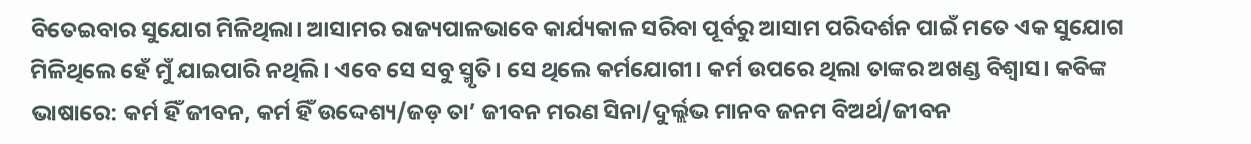ବିତେଇବାର ସୁଯୋଗ ମିଳିଥିଲା। ଆସାମର ରାଜ୍ୟପାଳଭାବେ କାର୍ଯ୍ୟକାଳ ସରିବା ପୂର୍ବରୁ ଆସାମ ପରିଦର୍ଶନ ପାଇଁ ମତେ ଏକ ସୁଯୋଗ ମିଳିଥିଲେ ହେଁ ମୁଁ ଯାଇପାରି ନଥିଲି। ଏବେ ସେ ସବୁ ସ୍ମୃତି। ସେ ଥିଲେ କର୍ମଯୋଗୀ। କର୍ମ ଉପରେ ଥିଲା ତାଙ୍କର ଅଖଣ୍ଡ ବିଶ୍ୱାସ। କବିଙ୍କ ଭାଷାରେ: କର୍ମ ହିଁ ଜୀବନ, କର୍ମ ହିଁ ଉଦ୍ଦେଶ୍ୟ/ଜଡ଼ ତା’ ଜୀବନ ମରଣ ସିନା/ଦୁର୍ଲ୍ଲଭ ମାନବ ଜନମ ବିଅର୍ଥ/ଜୀବନ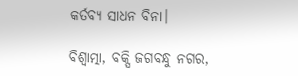କର୍ତବ୍ୟ ସାଧନ ବିନା।

ବିଶ୍ୱାତ୍ମା, ବକ୍ସି ଜଗବନ୍ଧୁ ନଗର,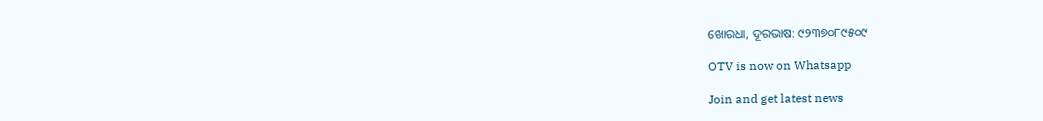ଖୋରଧା, ଦୂରଭାଷ: ୯୨୩୭୦୮୯୫୦୯

OTV is now on Whatsapp

Join and get latest news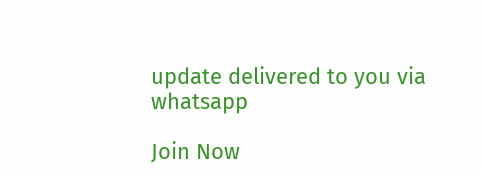update delivered to you via whatsapp

Join Now